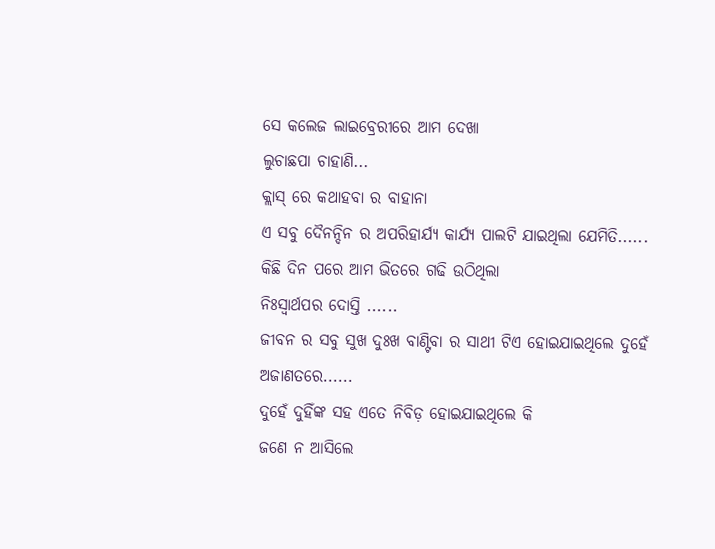ସେ କଲେଜ ଲାଇବ୍ରେରୀରେ ଆମ ଦେଖା
ଲୁଚାଛପା ଚାହାଣି...
କ୍ଲାସ୍ ରେ କଥାହବା ର ବାହାନା
ଏ ସବୁ ଦୈନନ୍ଦିନ ର ଅପରିହାର୍ଯ୍ୟ କାର୍ଯ୍ୟ ପାଲଟି ଯାଇଥିଲା ଯେମିତି......
କିଛି ଦିନ ପରେ ଆମ ଭିତରେ ଗଢି ଉଠିଥିଲା
ନିଃସ୍ଵାର୍ଥପର ଦୋସ୍ତି ......
ଜୀବନ ର ସବୁ ସୁଖ ଦୁଃଖ ବାଣ୍ଟିବା ର ସାଥୀ ଟିଏ ହୋଇଯାଇଥିଲେ ଦୁହେଁ ଅଜାଣତରେ......
ଦୁହେଁ ଦୁହିଁଙ୍କ ସହ ଏତେ ନିବିଡ଼ ହୋଇଯାଇଥିଲେ କି
ଜଣେ ନ ଆସିଲେ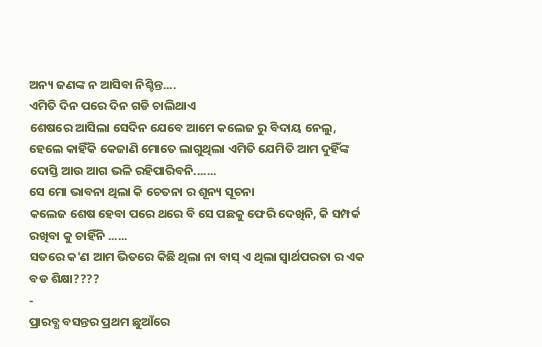ଅନ୍ୟ ଜଣଙ୍କ ନ ଆସିବା ନିଶ୍ଚିନ୍ତ....
ଏମିତି ଦିନ ପରେ ଦିନ ଗଡି ଚାଲିଥାଏ
ଶେଷରେ ଆସିଲା ସେଦିନ ଯେବେ ଆମେ କଲେଜ ରୁ ବିଦାୟ ନେଲୁ,
ହେଲେ କାହିଁକି କେଜାଣି ମୋତେ ଲାଗୁଥିଲା ଏମିତି ଯେମିତି ଆମ ଦୁହିଁଙ୍କ ଦୋସ୍ତି ଆଉ ଆଗ ଭଳି ରହିପାରିବନି.......
ସେ ମୋ ଭାବନା ଥିଲା କି ଚେତନା ର ଶୂନ୍ୟ ସୂଚନା
କଲେଜ ଶେଷ ହେବା ପରେ ଥରେ ବି ସେ ପଛକୁ ଫେରି ଦେଖିନି, କି ସମ୍ପର୍କ ରଖିବା କୁ ଚାହିଁନି ......
ସତରେ କ'ଣ ଆମ ଭିତରେ କିଛି ଥିଲା ନା ବାସ୍ ଏ ଥିଲା ସ୍ବାର୍ଥପରତା ର ଏକ ବଡ ଶିକ୍ଷା????
-
ପ୍ରାରବ୍ଧ ବସନ୍ତର ପ୍ରଥମ ଛୁଆଁରେ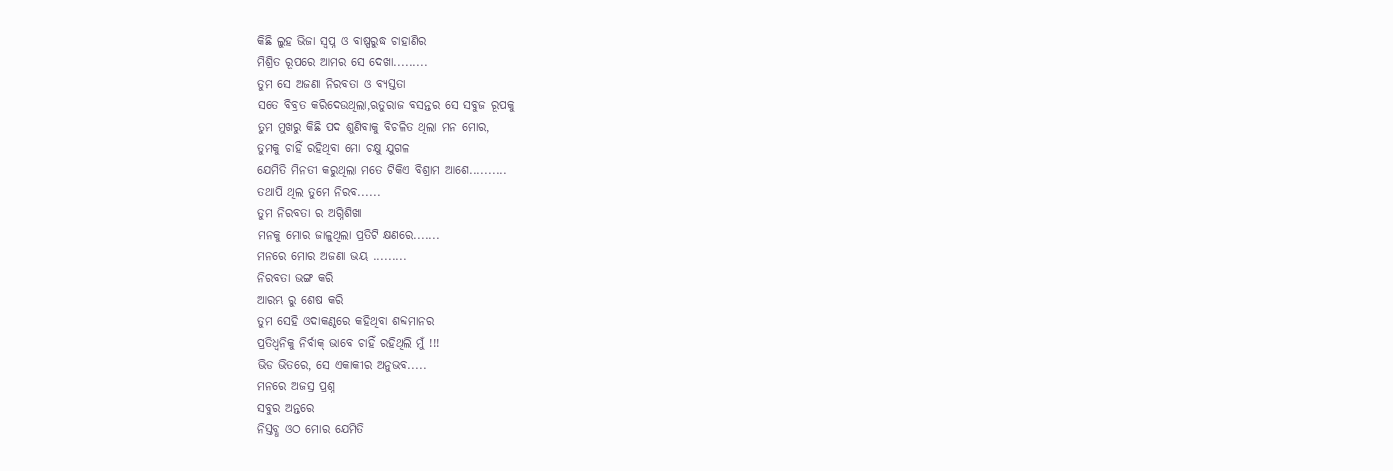କିଛି ଲୁହ ଭିଜା ସ୍ଵପ୍ନ ଓ ବାଷ୍ପରୁଦ୍ଧ ଚାହାଣିର
ମିଶ୍ରିତ ରୂପରେ ଆମର ସେ ଦେଖା.........
ତୁମ ସେ ଅଜଣା ନିରବତା ଓ ବ୍ୟସ୍ତତା
ସତେ ବିବ୍ରତ କରିଦେଉଥିଲା,ଋତୁରାଜ ବସନ୍ତର ସେ ସବୁଜ ରୂପକୁ
ତୁମ ମୁଖରୁ କିଛି ପଦ ଶୁଣିବାକୁ ବିଚଳିତ ଥିଲା ମନ ମୋର,
ତୁମକୁ ଚାହିଁ ରହିଥିବା ମୋ ଚକ୍ଷୁ ଯୁଗଳ
ଯେମିତି ମିନତୀ କରୁଥିଲା ମତେ ଟିକିଏ ବିଶ୍ରାମ ଆଶେ..........
ତଥାପି ଥିଲ ତୁମେ ନିରବ......
ତୁମ ନିରବତା ର ଅଗ୍ନିଶିଖା
ମନକୁ ମୋର ଜାଳୁଥିଲା ପ୍ରତିଟି କ୍ଷଣରେ.......
ମନରେ ମୋର ଅଜଣା ଭୟ .........
ନିରବତା ଭଙ୍ଗ କରି
ଆରମ୍ଭ ରୁ ଶେଷ କରି
ତୁମ ସେହି ଓଦାକଣ୍ଠରେ କହିଥିବା ଶବ୍ଦମାନର
ପ୍ରତିଧ୍ବନିକୁ ନିର୍ବାକ୍ ଭାବେ ଚାହିଁ ରହିଥିଲି ମୁଁ !!!
ଭିଡ ଭିତରେ, ସେ ଏକାକୀର ଅନୁଭବ.....
ମନରେ ଅଜସ୍ର ପ୍ରଶ୍ନ
ସବୁର ଅନ୍ତରେ
ନିସ୍ତବ୍ଧ ଓଠ ମୋର ଯେମିତି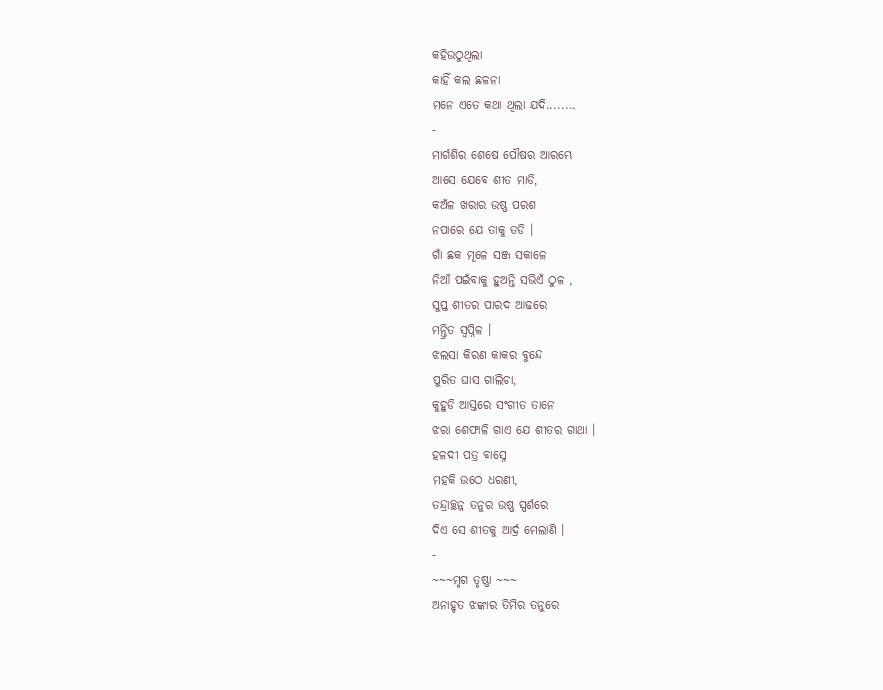କହିଉଠୁଥିଲା
କାହିଁ କଲ ଛଳନା
ମନେ ଏତେ କଥା ଥିଲା ଯଦି........
-
ମାର୍ଗଶିର ଶେଷେ ପୌଷର ଆରମ୍ଭେ
ଆସେ ଯେବେ ଶୀତ ମାଡି,
କଅଁଳ ଖରାର ଉଷ୍ଣ ପରଶ
ନପାରେ ଯେ ତାକୁ ତଡି ।
ଗାଁ ଛକ ମୂଳେ ସଞ୍ଜ ସକାଳେ
ନିଆଁ ପଇଁବାକୁ ହୁଅନ୍ତି ସଭିଏଁ ଠୁଳ ,
ସୁପ୍ତ ଶୀତର ପାରଦ ଆଢରେ
ମନ୍ତ୍ରିତ ସ୍ବପ୍ନିଳ ।
ଝଲସା କିରଣ କାକର ବୁନ୍ଦେ
ପୁରିତ ଘାସ ଗାଲିଚା,
କୁହୁଡି ଆସ୍ତରେ ସଂଗୀତ ତାନେ
ଝରା ଶେଫାଳି ଗାଏ ଯେ ଶୀତର ଗାଥା ।
ହଳଦୀ ପତ୍ର ବାସ୍ନେ
ମହକି ଉଠେ ଧରଣୀ,
ତନ୍ଦ୍ରାଚ୍ଛନ୍ନ ତନୁର ଉଷ୍ଣ ସ୍ପର୍ଶରେ
ଦିଏ ସେ ଶୀତକୁ ଆର୍ଦ୍ର ମେଲାଣି ।
-
~~~ମୃଗ ତୃଷ୍ଣା ~~~
ଅନାହୃତ ଝଙ୍କାର ତିମିର ତନୁରେ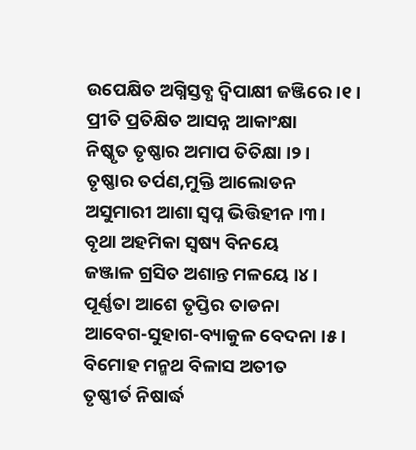ଉପେକ୍ଷିତ ଅଗ୍ନିସ୍ତବ୍ଧ ଦ୍ବିପାକ୍ଷୀ ଜଞ୍ଜିରେ ।୧।
ପ୍ରୀତି ପ୍ରତିକ୍ଷିତ ଆସନ୍ନ ଆକାଂକ୍ଷା
ନିଷ୍କୃତ ତୃଷ୍ଣାର ଅମାପ ତିତିକ୍ଷା ।୨।
ତୃଷ୍ଣାର ତର୍ପଣ,ମୁକ୍ତି ଆଲୋଡନ
ଅସୁମାରୀ ଆଶା ସ୍ଵପ୍ନ ଭିତ୍ତିହୀନ ।୩।
ବୃଥା ଅହମିକା ସ୍ବଷ୍ୟ ବିନୟେ
ଜଞ୍ଜାଳ ଗ୍ରସିତ ଅଶାନ୍ତ ମଳୟେ ।୪।
ପୂର୍ଣ୍ଣତା ଆଶେ ତୃପ୍ତିର ତାଡନା
ଆବେଗ-ସୁହାଗ-ବ୍ୟାକୁଳ ବେଦନା ।୫।
ବିମୋହ ମନ୍ମଥ ବିଳାସ ଅତୀତ
ତୃଷ୍ଣୀର୍ତ ନିଷାର୍ଦ୍ଧ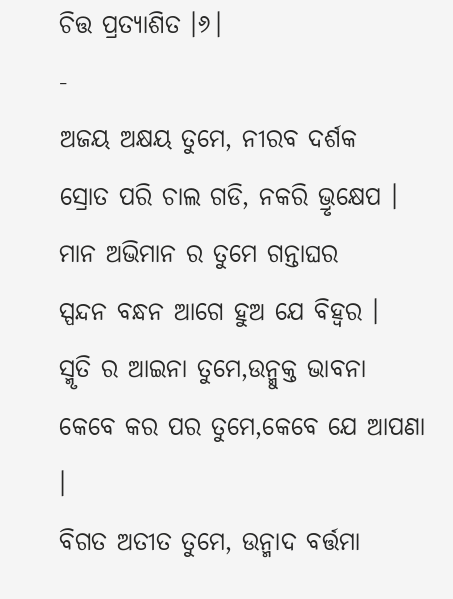ଚିତ୍ତ ପ୍ରତ୍ୟାଶିତ ।୬।
-
ଅଜୟ ଅକ୍ଷୟ ତୁମେ, ନୀରବ ଦର୍ଶକ
ସ୍ରୋତ ପରି ଚାଲ ଗଡି, ନକରି ଭ୍ରୃକ୍ଷେପ ।
ମାନ ଅଭିମାନ ର ତୁମେ ଗନ୍ତାଘର
ସ୍ପନ୍ଦନ ବନ୍ଧନ ଆଗେ ହୁଅ ଯେ ବିହ୍ଵର ।
ସ୍ମୃତି ର ଆଇନା ତୁମେ,ଉନ୍ମୁକ୍ତ ଭାବନା
କେବେ କର ପର ତୁମେ,କେବେ ଯେ ଆପଣା ।
ବିଗତ ଅତୀତ ତୁମେ, ଉନ୍ମାଦ ବର୍ତ୍ତମା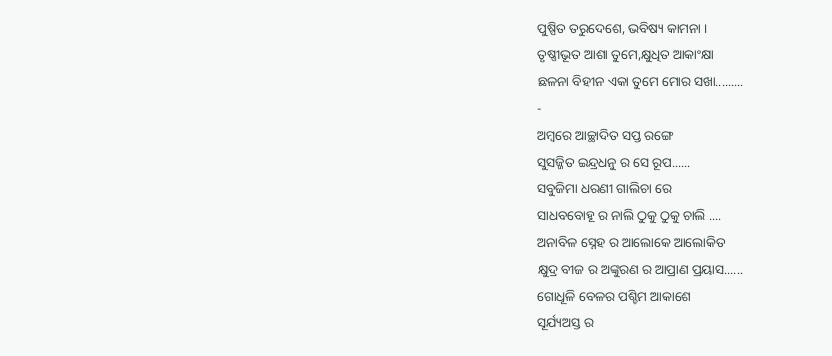ପୁଷ୍ପିତ ତରୁଦେଶେ, ଭବିଷ୍ୟ କାମନା ।
ତୃଷ୍ଣୀଭୂତ ଆଶା ତୁମେ,କ୍ଷୁଧିତ ଆକାଂକ୍ଷା
ଛଳନା ବିହୀନ ଏକା ତୁମେ ମୋର ସଖା.........
-
ଅମ୍ବରେ ଆଚ୍ଛାଦିତ ସପ୍ତ ରଙ୍ଗେ
ସୁସଜ୍ଜିତ ଇନ୍ଦ୍ରଧନୁ ର ସେ ରୂପ......
ସବୁଜିମା ଧରଣୀ ଗାଲିଚା ରେ
ସାଧବବୋହୂ ର ନାଲି ଠୁକୁ ଠୁକୁ ଚାଲି ....
ଅନାବିଳ ସ୍ନେହ ର ଆଲୋକେ ଆଲୋକିତ
କ୍ଷୁଦ୍ର ବୀଜ ର ଅଙ୍କୁରଣ ର ଆପ୍ରାଣ ପ୍ରୟାସ......
ଗୋଧୂଳି ବେଳର ପଶ୍ଚିମ ଆକାଶେ
ସୂର୍ଯ୍ୟଅସ୍ତ ର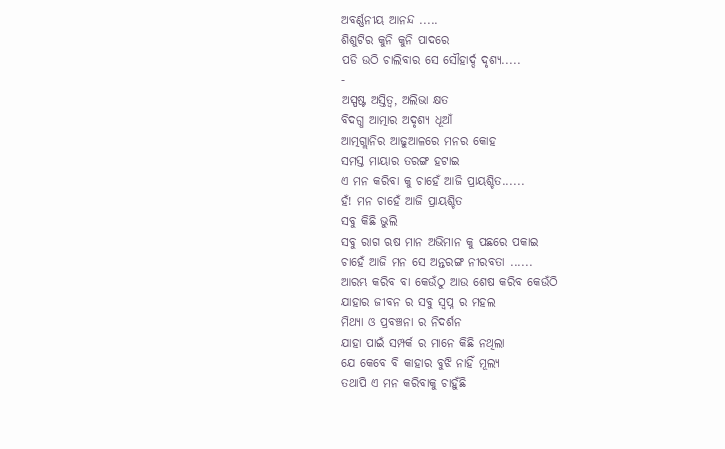ଅବର୍ଣ୍ଣନୀୟ ଆନନ୍ଦ .....
ଶିଶୁଟିର କୁନି କୁନି ପାଦରେ
ପଡି ଉଠି ଚାଲିବାର ସେ ସୌହାର୍ଦ୍ଦ ଦୃଶ୍ୟ.....
-
ଅସ୍ପଷ୍ଟ ଅସ୍ତିତ୍ବ, ଅଲିଭା କ୍ଷତ
ବିଦଗ୍ଧ ଆତ୍ମାର ଅଦୃଶ୍ୟ ଧୂଆଁ
ଆତ୍ମଗ୍ଲାନିର ଆଢୁଆଳରେ ମନର କୋହ
ସମସ୍ତ ମାୟାର ତରଙ୍ଗ ହଟାଇ
ଏ ମନ କରିବା କୁ ଚାହେଁ ଆଜି ପ୍ରାୟଶ୍ଚିତ......
ହଁ! ମନ ଚାହେଁ ଆଜି ପ୍ରାୟଶ୍ଚିତ
ସବୁ କିଛି ଭୁଲି
ସବୁ ରାଗ ଋଷ ମାନ ଅଭିମାନ କୁ ପଛରେ ପକାଇ
ଚାହେଁ ଆଜି ମନ ସେ ଅନ୍ତରଙ୍ଗ ନୀରବତା ......
ଆରମ୍ଭ କରିବ ବା କେଉଁଠୁ ଆଉ ଶେଷ କରିବ କେଉଁଠି
ଯାହାର ଜୀବନ ର ସବୁ ସ୍ଵପ୍ନ ର ମହଲ
ମିଥ୍ୟା ଓ ପ୍ରବଞ୍ଚନା ର ନିଦର୍ଶନ
ଯାହା ପାଇଁ ସମ୍ପର୍କ ର ମାନେ କିଛି ନଥିଲା
ଯେ କେବେ ବି କାହାର ବୁଝି ନାହିଁ ମୂଲ୍ୟ
ତଥାପି ଏ ମନ କରିବାକୁ ଚାହୁଁଛି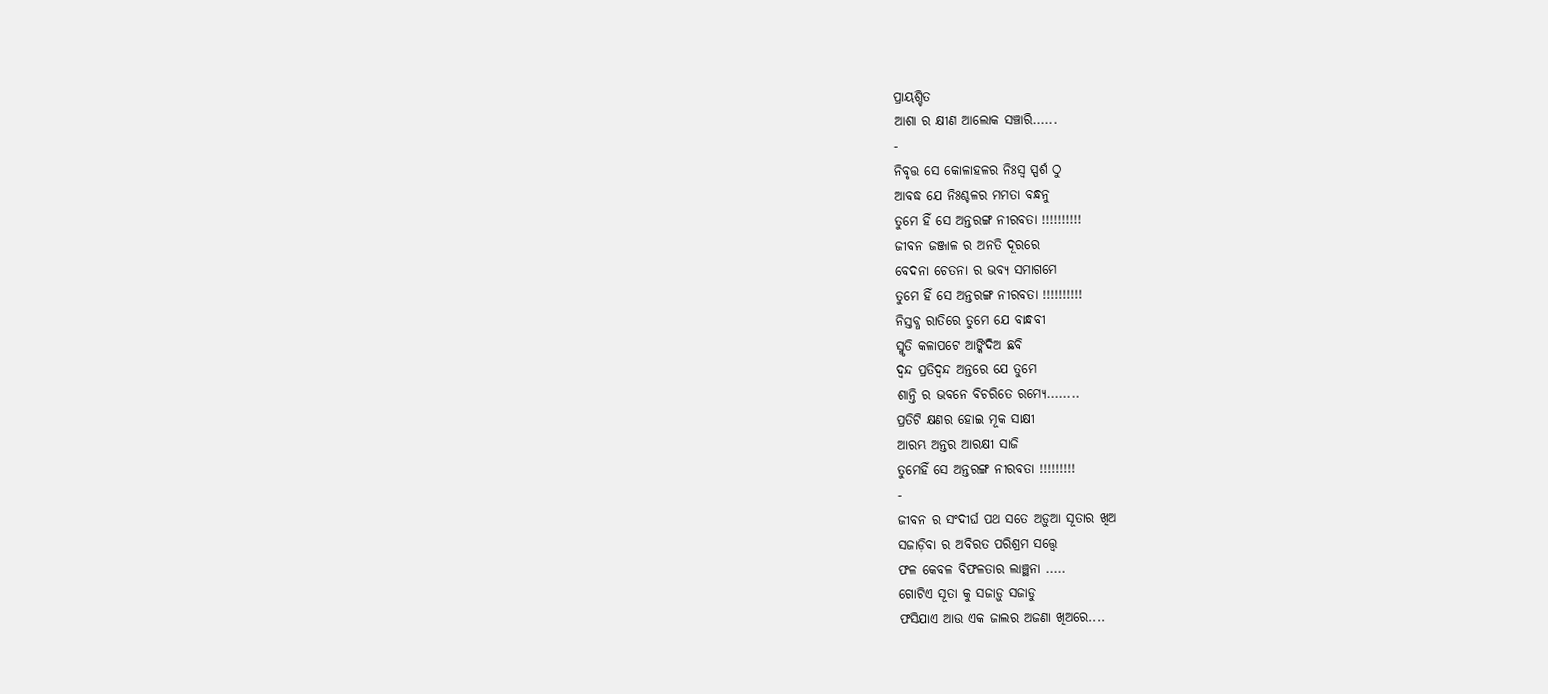ପ୍ରାୟଶ୍ଚିତ
ଆଶା ର କ୍ଷୀଣ ଆଲୋକ ସଞ୍ଚାରି......
-
ନିବୃତ୍ତ ସେ କୋଳାହଳର ନିଃସ୍ବ ସ୍ପର୍ଶ ଠୁ
ଆବଦ୍ଧ ଯେ ନିଃଶ୍ଚଳର ମମତା ବନ୍ଧନୁ
ତୁମେ ହିଁ ସେ ଅନ୍ତରଙ୍ଗ ନୀରବତା !!!!!!!!!!
ଜୀବନ ଜଞ୍ଜାଳ ର ଅନତି ଦୂରରେ
ବେଦନା ଚେତନା ର ଭବ୍ଯ ସମାଗମେ
ତୁମେ ହିଁ ସେ ଅନ୍ତରଙ୍ଗ ନୀରବତା !!!!!!!!!!
ନିସ୍ତବ୍ଧ ରାତିରେ ତୁମେ ଯେ ବାନ୍ଧବୀ
ସ୍ମୃତି କଳାପଟେ ଆଙ୍କିଦିଅ ଛବି
ଦ୍ବନ୍ଦ ପ୍ରତିଦ୍ଵନ୍ଦ ଅନ୍ତରେ ଯେ ତୁମେ
ଶାନ୍ତି ର ଭବନେ ବିଚରିତେ ରମ୍ୟେ........
ପ୍ରତିଟି କ୍ଷଣର ହୋଇ ମୂକ ସାକ୍ଷୀ
ଆରମ୍ଭ ଅନ୍ତର ଆରକ୍ଷୀ ସାଜି
ତୁମେହିଁ ସେ ଅନ୍ତରଙ୍ଗ ନୀରବତା !!!!!!!!!
-
ଜୀବନ ର ସଂଦୀର୍ଘ ପଥ ସତେ ଅଡ଼ୁଆ ସୂତାର ଖିଅ
ସଜାଡ଼ିବା ର ଅବିରତ ପରିଶ୍ରମ ସତ୍ତ୍ବେ
ଫଳ କେବଳ ବିଫଳତାର ଲାଞ୍ଛନା .....
ଗୋଟିଏ ସୂତା କୁ ସଜାଡ଼ୁ ସଜାଡୁ
ଫସିଯାଏ ଆଉ ଏକ ଜାଲର ଅଜଣା ଖିଅରେ....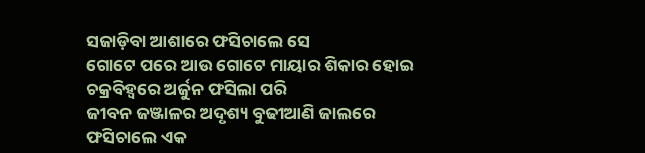ସଜାଡ଼ିବା ଆଶାରେ ଫସିଚାଲେ ସେ
ଗୋଟେ ପରେ ଆଉ ଗୋଟେ ମାୟାର ଶିକାର ହୋଇ
ଚକ୍ରବିହ୍ବରେ ଅର୍ଜୁନ ଫସିଲା ପରି
ଜୀବନ ଜଞ୍ଜାଳର ଅଦୃଶ୍ୟ ବୁଢୀଆଣି ଜାଲରେ
ଫସିଚାଲେ ଏକ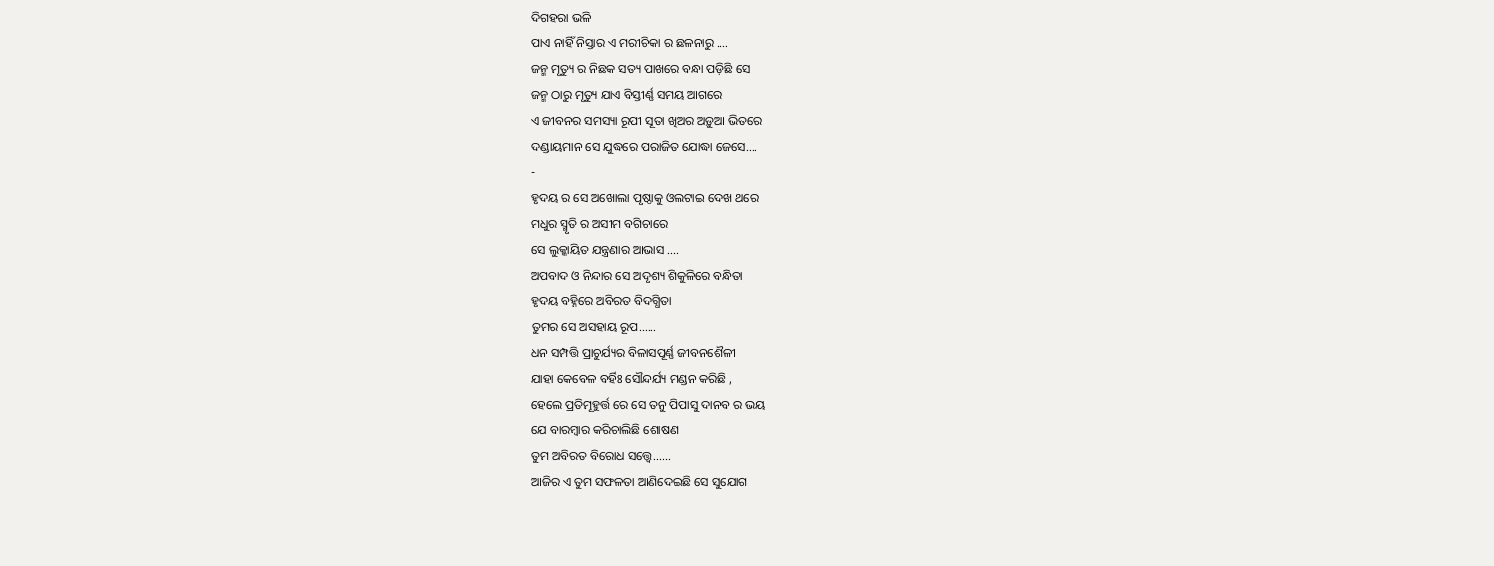ଦିଗହରା ଭଳି
ପାଏ ନାହିଁ ନିସ୍ତାର ଏ ମରୀଚିକା ର ଛଳନାରୁ ....
ଜନ୍ମ ମୃତ୍ୟୁ ର ନିଛକ ସତ୍ୟ ପାଖରେ ବନ୍ଧା ପଡ଼ିଛି ସେ
ଜନ୍ମ ଠାରୁ ମୃତ୍ୟୁ ଯାଏ ବିସ୍ତୀର୍ଣ୍ଣ ସମୟ ଆଗରେ
ଏ ଜୀବନର ସମସ୍ୟା ରୂପୀ ସୂତା ଖିଅର ଅଡ଼ୁଆ ଭିତରେ
ଦଣ୍ଡାୟମାନ ସେ ଯୁଦ୍ଧରେ ପରାଜିତ ଯୋଦ୍ଧା ଜେସେ....
-
ହୃଦୟ ର ସେ ଅଖୋଲା ପୃଷ୍ଠାକୁ ଓଲଟାଇ ଦେଖ ଥରେ
ମଧୁର ସ୍ମୃତି ର ଅସୀମ ବଗିଚାରେ
ସେ ଲୁକ୍କାୟିତ ଯନ୍ତ୍ରଣାର ଆଭାସ ....
ଅପବାଦ ଓ ନିନ୍ଦାର ସେ ଅଦୃଶ୍ୟ ଶିକୁଳିରେ ବନ୍ଧିତା
ହୃଦୟ ବହ୍ନିରେ ଅବିରତ ବିଦଗ୍ଧିତା
ତୁମର ସେ ଅସହାୟ ରୂପ......
ଧନ ସମ୍ପତ୍ତି ପ୍ରାଚୁର୍ଯ୍ୟର ବିଳାସପୂର୍ଣ୍ଣ ଜୀବନଶୈଳୀ
ଯାହା କେବେଳ ବର୍ହିଃ ସୌନ୍ଦର୍ଯ୍ୟ ମଣ୍ଡନ କରିଛି ,
ହେଲେ ପ୍ରତିମୂହୁର୍ତ୍ତ ରେ ସେ ତନୁ ପିପାସୁ ଦାନବ ର ଭୟ
ଯେ ବାରମ୍ବାର କରିଚାଲିଛି ଶୋଷଣ
ତୁମ ଅବିରତ ବିରୋଧ ସତ୍ତ୍ଵେ......
ଆଜିର ଏ ତୁମ ସଫଳତା ଆଣିଦେଇଛି ସେ ସୁଯୋଗ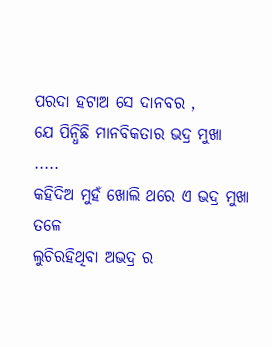ପରଦା ହଟାଅ ସେ ଦାନବର ,
ଯେ ପିନ୍ଧିଛି ମାନବିକତାର ଭଦ୍ର ମୁଖା .....
କହିଦିଅ ମୁହଁ ଖୋଲି ଥରେ ଏ ଭଦ୍ର ମୁଖା ତଳେ
ଲୁଚିରହିଥିବା ଅଭଦ୍ର ର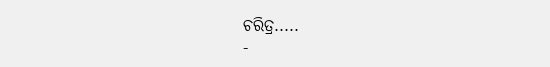ଚରିତ୍ର.....
-